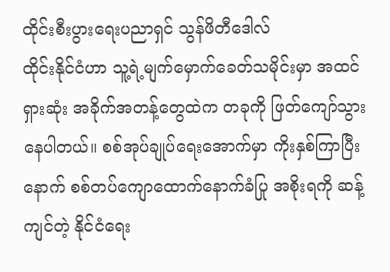ထိုင်းစီးပွားရေးပညာရှင် သွန်ဖိတီဒေါလ်
ထိုင်းနိုင်ငံဟာ သူ့ရဲ့မျက်မှောက်ခေတ်သမိုင်းမှာ အထင်ရှားဆုံး အခိုက်အတန့်တွေထဲက တခုကို ဖြတ်ကျော်သွားနေပါတယ်။ စစ်အုပ်ချုပ်ရေးအောက်မှာ ကိုးနှစ်ကြာပြီးနောက် စစ်တပ်ကျောထောက်နောက်ခံပြု အစိုးရကို ဆန့်ကျင်တဲ့ နိုင်ငံရေး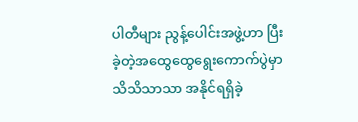ပါတီများ ညွန့်ပေါင်းအဖွဲ့ဟာ ပြီးခဲ့တဲ့အထွေထွေရွေးကောက်ပွဲမှာ သိသိသာသာ အနိုင်ရရှိခဲ့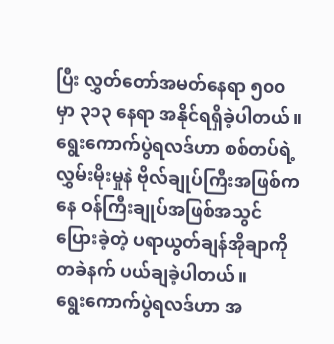ပြီး လွှတ်တော်အမတ်နေရာ ၅၀၀ မှာ ၃၁၃ နေရာ အနိုင်ရရှိခဲ့ပါတယ်။
ရွေးကောက်ပွဲရလဒ်ဟာ စစ်တပ်ရဲ့လွှမ်းမိုးမှုနဲ ဗိုလ်ချုပ်ကြီးအဖြစ်ကနေ ဝန်ကြီးချုပ်အဖြစ်အသွင်ပြေားခဲ့တဲ့ ပရာယွတ်ချန်အိုချာကို တခဲနက် ပယ်ချခဲ့ပါတယ်။
ရွေးကောက်ပွဲရလဒ်ဟာ အ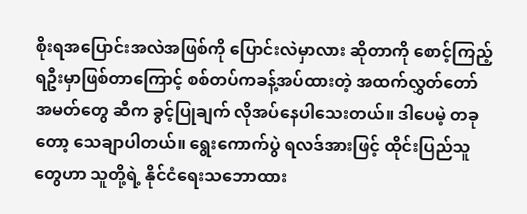စိုးရအပြောင်းအလဲအဖြစ်ကို ပြောင်းလဲမှာလား ဆိုတာကို စောင့်ကြည့်ရဦးမှာဖြစ်တာကြောင့် စစ်တပ်ကခန့်အပ်ထားတဲ့ အထက်လွှတ်တော်အမတ်တွေ ဆီက ခွင့်ပြုချက် လိုအပ်နေပါသေးတယ်။ ဒါပေမဲ့ တခုတော့ သေချာပါတယ်။ ရွေးကောက်ပွဲ ရလဒ်အားဖြင့် ထိုင်းပြည်သူတွေဟာ သူတို့ရဲ့ နိုင်ငံရေးသဘောထား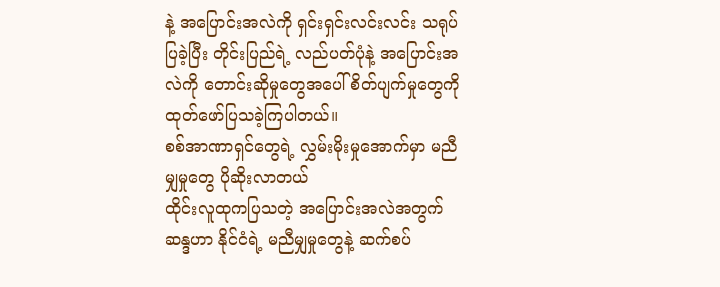နဲ့ အပြောင်းအလဲကို ရှင်းရှင်းလင်းလင်း သရုပ်ပြခဲ့ပြီး တိုင်းပြည်ရဲ့ လည်ပတ်ပုံနဲ့ အပြောင်းအလဲကို တောင်းဆိုမှုတွေအပေါ် စိတ်ပျက်မှုတွေကို ထုတ်ဖော်ပြသခဲ့ကြပါတယ်။
စစ်အာဏာရှင်တွေရဲ့ လွှမ်းမိုးမှုအောက်မှာ မညီမျှမှုတွေ ပိုဆိုးလာတယ်
ထိုင်းလူထုကပြသတဲ့ အပြောင်းအလဲအတွက် ဆန္ဒဟာ နိုင်ငံရဲ့ မညီမျှမှုတွေနဲ့ ဆက်စပ်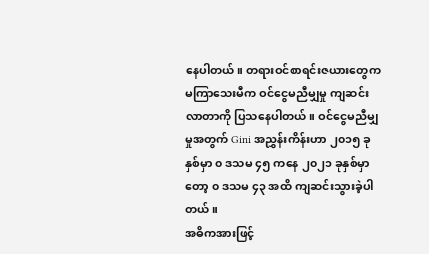နေပါတယ်။ တရားဝင်စာရင်းဇယားတွေက မကြာသေးမီက ဝင်ငွေမညီမျှမှု ကျဆင်းလာတာကို ပြသနေပါတယ်။ ဝင်ငွေမညီမျှမှုအတွက် Gini အညွှန်းကိန်းဟာ ၂၀၁၅ ခုနှစ်မှာ ၀ ဒသမ ၄၅ ကနေ ၂၀၂၁ ခုနှစ်မှာတော့ ၀ ဒသမ ၄၃ အထိ ကျဆင်းသွားခဲ့ပါတယ်။
အဓိကအားဖြင့်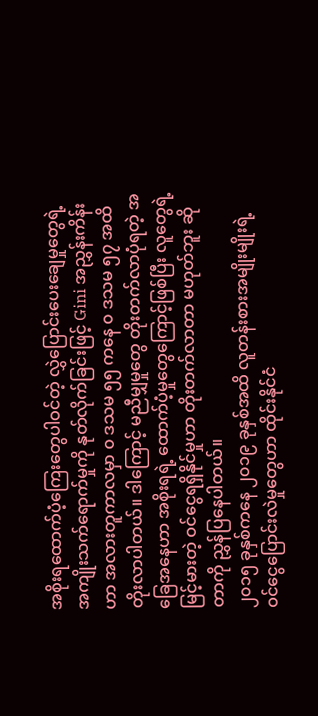အစိုးရထောက်ပံ့ကြေးတွေပါဝင်တဲ့ လွှဲပြောင်းပေးချေမှုတွေရဲ့ အကျိုးသက်ရောက်မှုကို နုတ်လိုက်ခြင်းဖြင့် Gini အညွှန်းကိန်းဟာ အလားတူကာလမှာ ၀ ဒသမ ၅၅ ကနေ ၀ ဒသမ ၅၇ အထိ တိုးလာပါတယ်။ ဒါကြောင့် မညီမျှမှုတွေ တိုးတက်လာပုံရတဲ့ အခြေအနေဟာ အစိုးရရဲ့ ထောက်ပံ့မှုတွေကြောင့်ဖြစ်ပြီး လူတွေရဲ့ မြင့်မားတဲ့ ဝင်ငွေရရှိနိုင်မှုဟာ တိုးတက်လာတာ မဟုတ်ဘူး ဆိုတာကို ညွှန်ပြနေပါတယ်။
၂၀၁၅ ခုနှစ်ကနေ ၂၀၁၉ ခုနှစ်အထိ လူတန်းစားအမျိုးမျိုးရဲ့ ဝင်ငွေပြောင်းလဲမှုတွေဟာ ထိုင်းနိုင်ငံ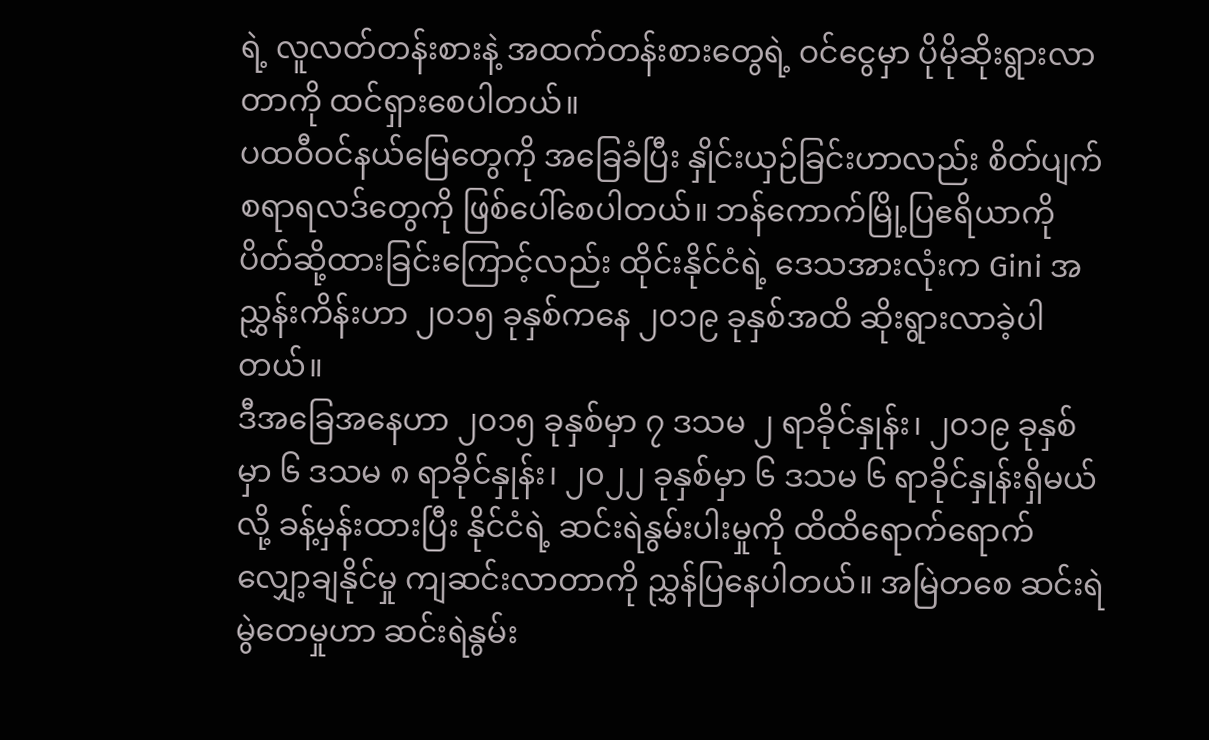ရဲ့ လူလတ်တန်းစားနဲ့ အထက်တန်းစားတွေရဲ့ ဝင်ငွေမှာ ပိုမိုဆိုးရွားလာတာကို ထင်ရှားစေပါတယ်။
ပထဝီဝင်နယ်မြေတွေကို အခြေခံပြီး နှိုင်းယှဉ်ခြင်းဟာလည်း စိတ်ပျက်စရာရလဒ်တွေကို ဖြစ်ပေါ်စေပါတယ်။ ဘန်ကောက်မြို့ပြဧရိယာကို ပိတ်ဆို့ထားခြင်းကြောင့်လည်း ထိုင်းနိုင်ငံရဲ့ ဒေသအားလုံးက Gini အညွှန်းကိန်းဟာ ၂၀၁၅ ခုနှစ်ကနေ ၂၀၁၉ ခုနှစ်အထိ ဆိုးရွားလာခဲ့ပါတယ်။
ဒီအခြေအနေဟာ ၂၀၁၅ ခုနှစ်မှာ ၇ ဒသမ ၂ ရာခိုင်နှုန်း၊ ၂၀၁၉ ခုနှစ်မှာ ၆ ဒသမ ၈ ရာခိုင်နှုန်း၊ ၂၀၂၂ ခုနှစ်မှာ ၆ ဒသမ ၆ ရာခိုင်နှုန်းရှိမယ်လို့ ခန့်မှန်းထားပြီး နိုင်ငံရဲ့ ဆင်းရဲနွမ်းပါးမှုကို ထိထိရောက်ရောက် လျှော့ချနိုင်မှု ကျဆင်းလာတာကို ညွှန်ပြနေပါတယ်။ အမြဲတစေ ဆင်းရဲမွဲတေမှုဟာ ဆင်းရဲနွမ်း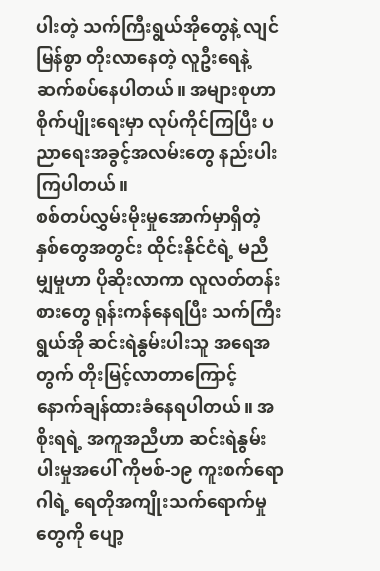ပါးတဲ့ သက်ကြီးရွယ်အိုတွေနဲ့ လျင်မြန်စွာ တိုးလာနေတဲ့ လူဦးရေနဲ့ ဆက်စပ်နေပါတယ်။ အများစုဟာ စိုက်ပျိုးရေးမှာ လုပ်ကိုင်ကြပြီး ပညာရေးအခွင့်အလမ်းတွေ နည်းပါးကြပါတယ်။
စစ်တပ်လွှမ်းမိုးမှုအောက်မှာရှိတဲ့ နှစ်တွေအတွင်း ထိုင်းနိုင်ငံရဲ့ မညီမျှမှုဟာ ပိုဆိုးလာကာ လူလတ်တန်းစားတွေ ရုန်းကန်နေရပြီး သက်ကြီးရွယ်အို ဆင်းရဲနွမ်းပါးသူ အရေအတွက် တိုးမြင့်လာတာကြောင့် နောက်ချန်ထားခံနေရပါတယ်။ အစိုးရရဲ့ အကူအညီဟာ ဆင်းရဲနွမ်းပါးမှုအပေါ် ကိုဗစ်-၁၉ ကူးစက်ရောဂါရဲ့ ရေတိုအကျိုးသက်ရောက်မှုတွေကို ပျော့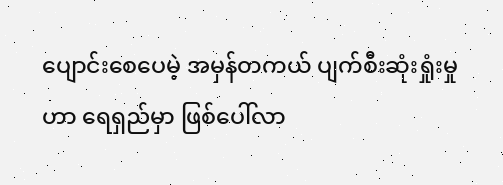ပျောင်းစေပေမဲ့ အမှန်တကယ် ပျက်စီးဆုံးရှုံးမှုဟာ ရေရှည်မှာ ဖြစ်ပေါ်လာ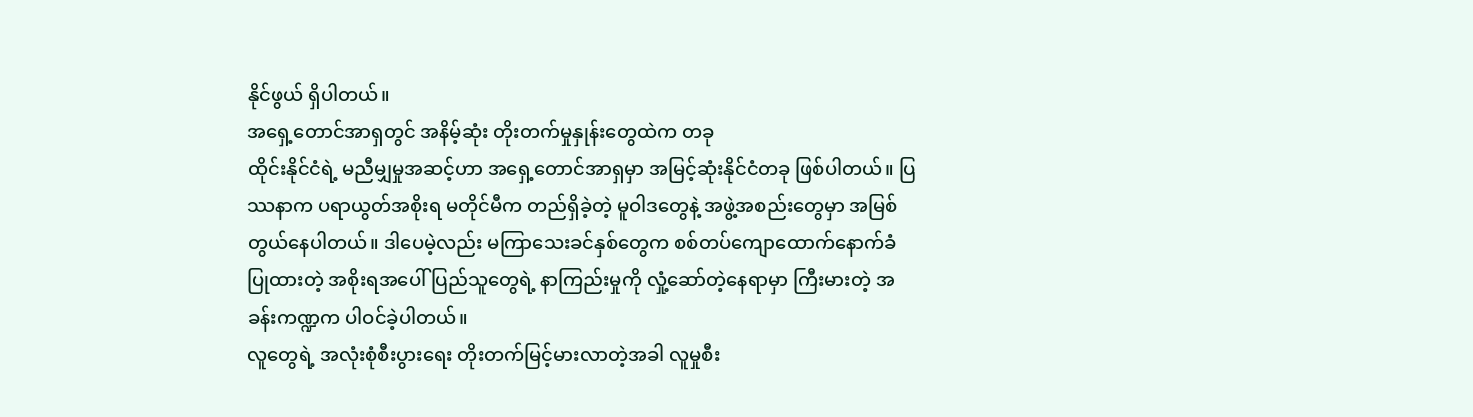နိုင်ဖွယ် ရှိပါတယ်။
အရှေ့တောင်အာရှတွင် အနိမ့်ဆုံး တိုးတက်မှုနှုန်းတွေထဲက တခု
ထိုင်းနိုင်ငံရဲ့ မညီမျှမှုအဆင့်ဟာ အရှေ့တောင်အာရှမှာ အမြင့်ဆုံးနိုင်ငံတခု ဖြစ်ပါတယ်။ ပြဿနာက ပရာယွတ်အစိုးရ မတိုင်မီက တည်ရှိခဲ့တဲ့ မူဝါဒတွေနဲ့ အဖွဲ့အစည်းတွေမှာ အမြစ်တွယ်နေပါတယ်။ ဒါပေမဲ့လည်း မကြာသေးခင်နှစ်တွေက စစ်တပ်ကျောထောက်နောက်ခံ ပြုထားတဲ့ အစိုးရအပေါ် ပြည်သူတွေရဲ့ နာကြည်းမှုကို လှုံ့ဆော်တဲ့နေရာမှာ ကြီးမားတဲ့ အခန်းကဏ္ဍက ပါဝင်ခဲ့ပါတယ်။
လူတွေရဲ့ အလုံးစုံစီးပွားရေး တိုးတက်မြင့်မားလာတဲ့အခါ လူမှုစီး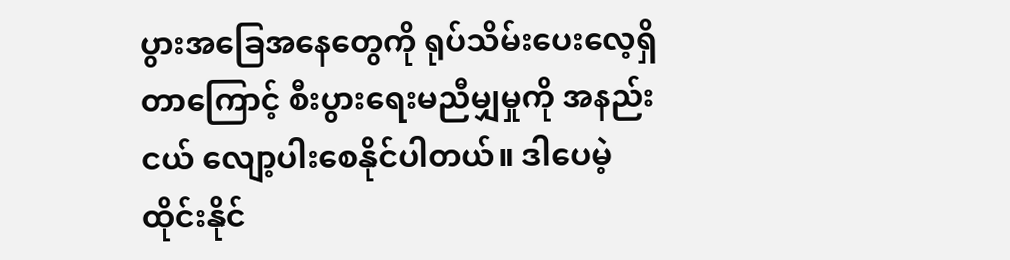ပွားအခြေအနေတွေကို ရုပ်သိမ်းပေးလေ့ရှိတာကြောင့် စီးပွားရေးမညီမျှမှုကို အနည်းငယ် လျော့ပါးစေနိုင်ပါတယ်။ ဒါပေမဲ့ ထိုင်းနိုင်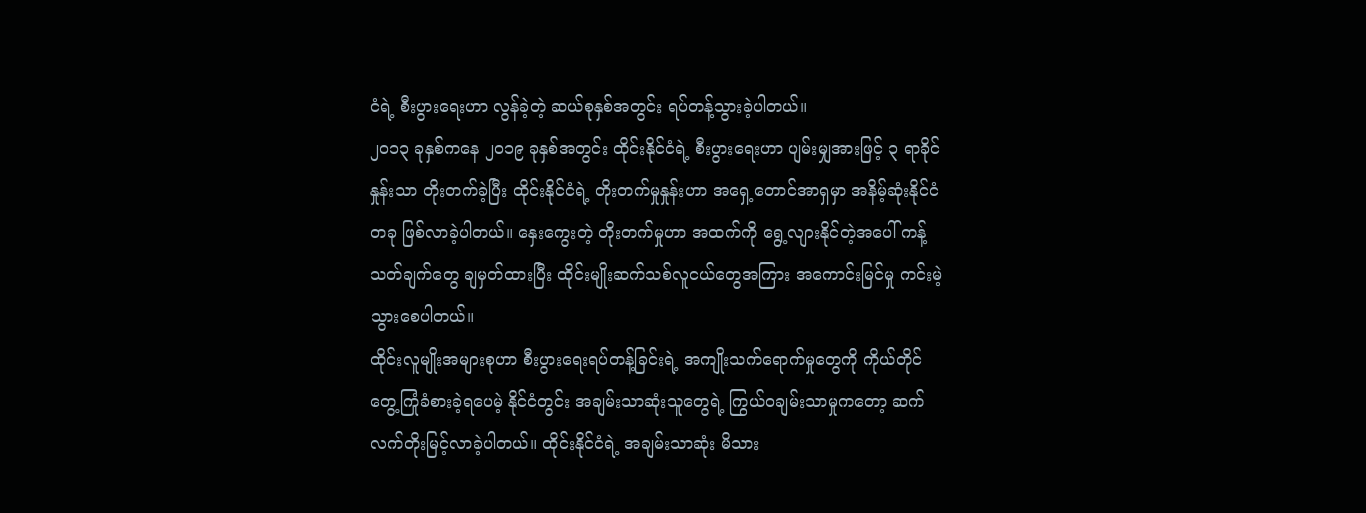ငံရဲ့ စီးပွားရေးဟာ လွန်ခဲ့တဲ့ ဆယ်စုနှစ်အတွင်း ရပ်တန့်သွားခဲ့ပါတယ်။
၂၀၁၃ ခုနှစ်ကနေ ၂၀၁၉ ခုနှစ်အတွင်း ထိုင်းနိုင်ငံရဲ့ စီးပွားရေးဟာ ပျမ်းမျှအားဖြင့် ၃ ရာခိုင်နှုန်းသာ တိုးတက်ခဲ့ပြီး ထိုင်းနိုင်ငံရဲ့ တိုးတက်မှုနှုန်းဟာ အရှေ့တောင်အာရှမှာ အနိမ့်ဆုံးနိုင်ငံတခု ဖြစ်လာခဲ့ပါတယ်။ နှေးကွေးတဲ့ တိုးတက်မှုဟာ အထက်ကို ရွေ့လျားနိုင်တဲ့အပေါ် ကန့်သတ်ချက်တွေ ချမှတ်ထားပြီး ထိုင်းမျိုးဆက်သစ်လူငယ်တွေအကြား အကောင်းမြင်မှု ကင်းမဲ့သွားစေပါတယ်။
ထိုင်းလူမျိုးအများစုဟာ စီးပွားရေးရပ်တန့်ခြင်းရဲ့ အကျိုးသက်ရောက်မှုတွေကို ကိုယ်တိုင် တွေ့ကြုံခံစားခဲ့ရပေမဲ့ နိုင်ငံတွင်း အချမ်းသာဆုံးသူတွေရဲ့ ကြွယ်ဝချမ်းသာမှုကတော့ ဆက်လက်တိုးမြင့်လာခဲ့ပါတယ်။ ထိုင်းနိုင်ငံရဲ့ အချမ်းသာဆုံး မိသား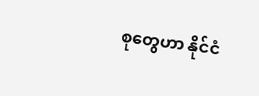စုတွေဟာ နိုင်ငံ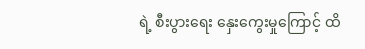ရဲ့ စီးပွားရေး နှေးကွေးမှုကြောင့် ထိ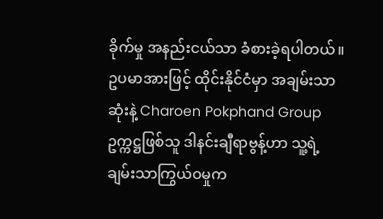ခိုက်မှု အနည်းငယ်သာ ခံစားခဲ့ရပါတယ်။
ဥပမာအားဖြင့် ထိုင်းနိုင်ငံမှာ အချမ်းသာဆုံးနဲ့ Charoen Pokphand Group ဥက္ကဋ္ဌဖြစ်သူ ဒါနင်းချီရာဗွန့်ဟာ သူ့ရဲ့ ချမ်းသာကြွယ်ဝမှုက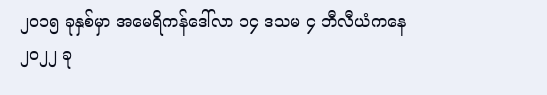၂၀၁၅ ခုနှစ်မှာ အမေရိကန်ဒေါ်လာ ၁၄ ဒသမ ၄ ဘီလီယံကနေ ၂၀၂၂ ခု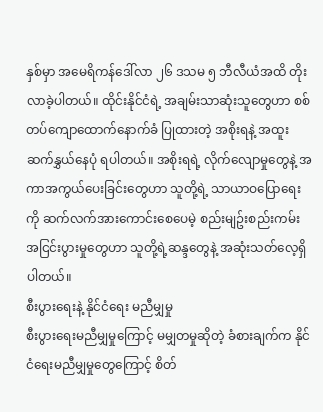နှစ်မှာ အမေရိကန်ဒေါ်လာ ၂၆ ဒသမ ၅ ဘီလီယံအထိ တိုးလာခဲ့ပါတယ်။ ထိုင်းနိုင်ငံရဲ့ အချမ်းသာဆုံးသူတွေဟာ စစ်တပ်ကျောထောက်နောက်ခံ ပြုထားတဲ့ အစိုးရနဲ့ အထူးဆက်နွှယ်နေပုံ ရပါတယ်။ အစိုးရရဲ့ လိုက်လျောမှုတွေနဲ့ အကာအကွယ်ပေးခြင်းတွေဟာ သူတို့ရဲ့ သာယာဝပြောရေးကို ဆက်လက်အားကောင်းစေပေမဲ့ စည်းမျဥ်းစည်းကမ်း အငြင်းပွားမှုတွေဟာ သူတို့ရဲ့ဆန္ဒတွေနဲ့ အဆုံးသတ်လေ့ရှိပါတယ်။
စီးပွားရေးနဲ့ နိုင်ငံရေး မညီမျှမှု
စီးပွားရေးမညီမျှမှုကြောင့် မမျှတမှုဆိုတဲ့ ခံစားချက်က နိုင်ငံရေးမညီမျှမှုတွေကြောင့် စိတ်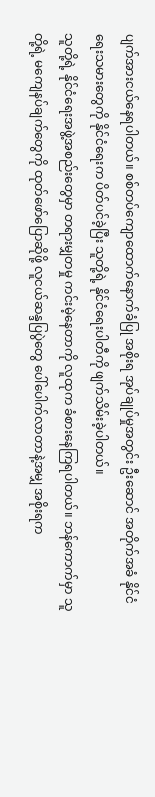ပျက်အားငယ်နေရပါတယ်။ စစ်တပ်ကျောထောက်နောက်ခံပြု အစိုးရ အုပ်ချုပ်မှုအတွင်း ဦးဆောင် အတိုက်အခံ နိုင်ငံရေးသမားတွေကို နိုင်ငံရေးက ပိတ်ပင်ခဲ့ပြီး သူတို့ရဲ့ နိုင်ငံရေးပါတီကို ဖျက်သိမ်းခဲ့ပါတယ်။
သူတို့ရဲ့ နိုင်ငံရေးအဖွဲ့အစည်းတွေမှာ တရားမျှတမှု ကင်းမဲ့နေတာကို လူထုက ခံစားနေကြရပါတယ်။ ဘန်ကောက်မှာ သူတို့ရဲ့ မကျေနပ်ချက်တွေကို ထုတ်ဖော်ပြောဆိုဖို့ လူငယ်ဆန္ဒပြပွဲတွေ ပေါ်ပေါက်လာတာနဲ့အမျှ အစိုးရက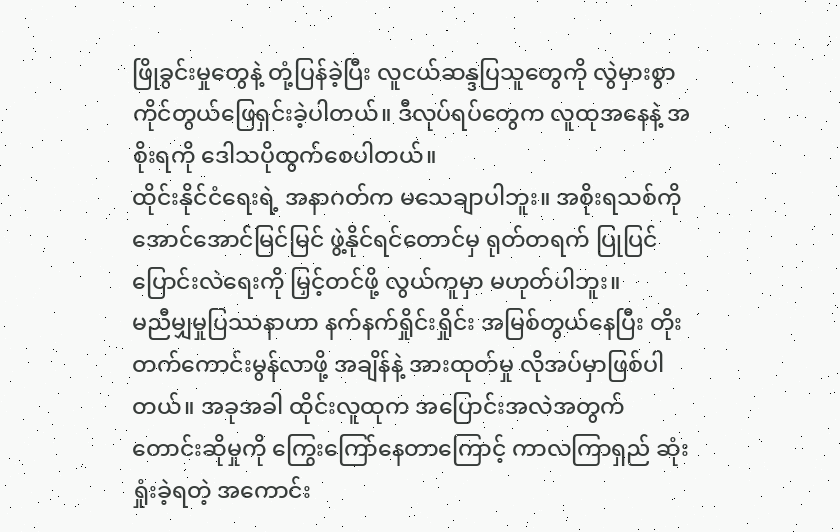ဖြိုခွင်းမှုတွေနဲ့ တုံ့ပြန်ခဲ့ပြီး လူငယ်ဆန္ဒပြသူတွေကို လွဲမှားစွာ ကိုင်တွယ်ဖြေရှင်းခဲ့ပါတယ်။ ဒီလုပ်ရပ်တွေက လူထုအနေနဲ့ အစိုးရကို ဒေါသပိုထွက်စေပါတယ်။
ထိုင်းနိုင်ငံရေးရဲ့ အနာဂတ်က မသေချာပါဘူး။ အစိုးရသစ်ကို အောင်အောင်မြင်မြင် ဖွဲ့နိုင်ရင်တောင်မှ ရုတ်တရက် ပြုပြင်ပြောင်းလဲရေးကို မြှင့်တင်ဖို့ လွယ်ကူမှာ မဟုတ်ပါဘူး။
မညီမျှမှုပြဿနာဟာ နက်နက်ရှိုင်းရှိုင်း အမြစ်တွယ်နေပြီး တိုးတက်ကောင်းမွန်လာဖို့ အချိန်နဲ့ အားထုတ်မှု လိုအပ်မှာဖြစ်ပါတယ်။ အခုအခါ ထိုင်းလူထုက အပြောင်းအလဲအတွက် တောင်းဆိုမှုကို ကြွေးကြော်နေတာကြောင့် ကာလကြာရှည် ဆုံးရှုံးခဲ့ရတဲ့ အကောင်း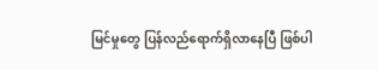မြင်မှုတွေ ပြန်လည်ရောက်ရှိလာနေပြီ ဖြစ်ပါ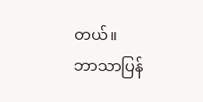တယ်။
ဘာသာပြန်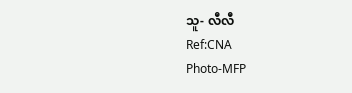သူ- လီလီ
Ref:CNA
Photo-MFP